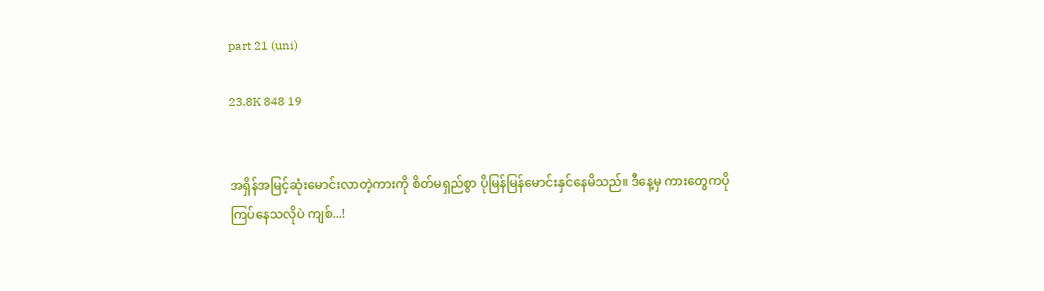part 21 (uni)

23.8K 848 19


အရှိန်အမြင့်ဆုံးမောင်းလာတဲ့ကားကို စိတ်မရှည်စွာ ပိုမြန်မြန်မောင်းနှင်နေမိသည်။ ဒီနေ့မှ ကားတွေကပိုကြပ်နေသလိုပဲ ကျစ်...!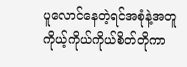ပူလောင်နေတဲ့ရင်အစုံနဲ့အတူ
ကိုယ့်ကိုယ်ကိုယ်စိတ်တိုကာ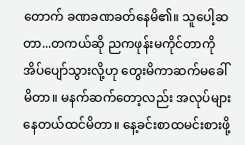တောက် ခဏခဏခတ်နေမိ၏။ သူပေါ့ဆတာ...တကယ်ဆို ညကဖုန်းမကိုင်တာကို အိပ်ပျော်သွားလို့ဟု တွေးမိကာဆက်မခေါ်မိတာ။ မနက်ဆက်တော့လည်း အလုပ်များနေတယ်ထင်မိတာ။ နေ့ခင်းစာထမင်းစားဖို့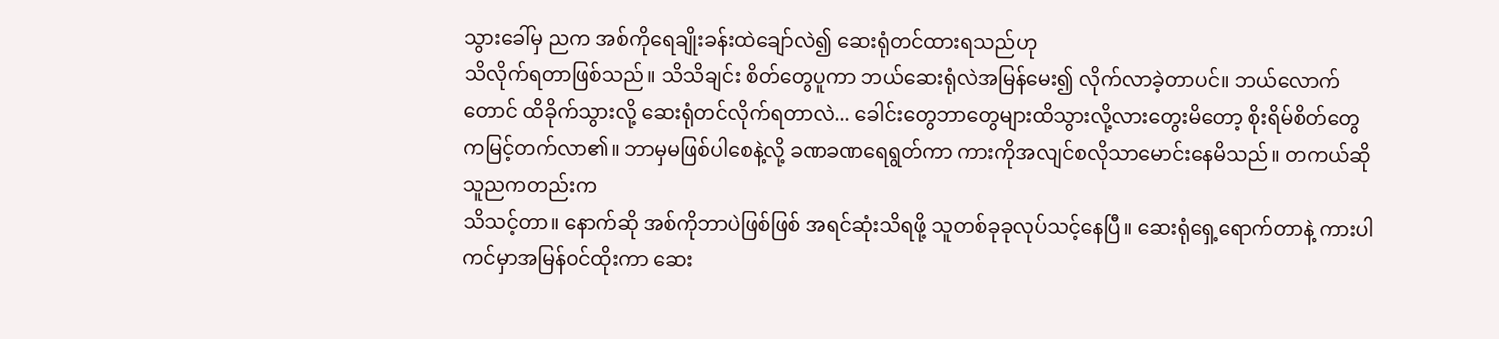သွားခေါ်မှ ညက အစ်ကိုရေချိုးခန်းထဲချော်လဲ၍ ဆေးရုံတင်ထားရသည်ဟု
သိလိုက်ရတာဖြစ်သည်။ သိသိချင်း စိတ်တွေပူကာ ‌ဘယ်ဆေးရုံလဲအမြန်မေး၍ လိုက်လာခဲ့တာပင်။ ဘယ်လောက်တောင် ထိခိုက်သွားလို့ ဆေးရုံတင်လိုက်ရတာလဲ... ခေါင်းတွေဘာတွေများထိသွားလို့လားတွေးမိတော့ စိုးရိမ်စိတ်တွေကမြင့်တက်လာ၏။ ဘာမှမဖြစ်ပါစေနဲ့လို့ ခဏခဏရေရွတ်ကာ ကားကိုအလျင်စလိုသာမောင်းနေမိသည်။ တကယ်ဆို သူညကတည်းက
သိသင့်တာ။ နောက်ဆို အစ်ကိုဘာပဲဖြစ်ဖြစ် အရင်ဆုံးသိရဖို့ သူတစ်ခုခုလုပ်သင့်နေပြီ။ ဆေးရုံရှေ့ရောက်တာနဲ့ ကားပါကင်မှာအမြန်၀င်ထိုးကာ ဆေး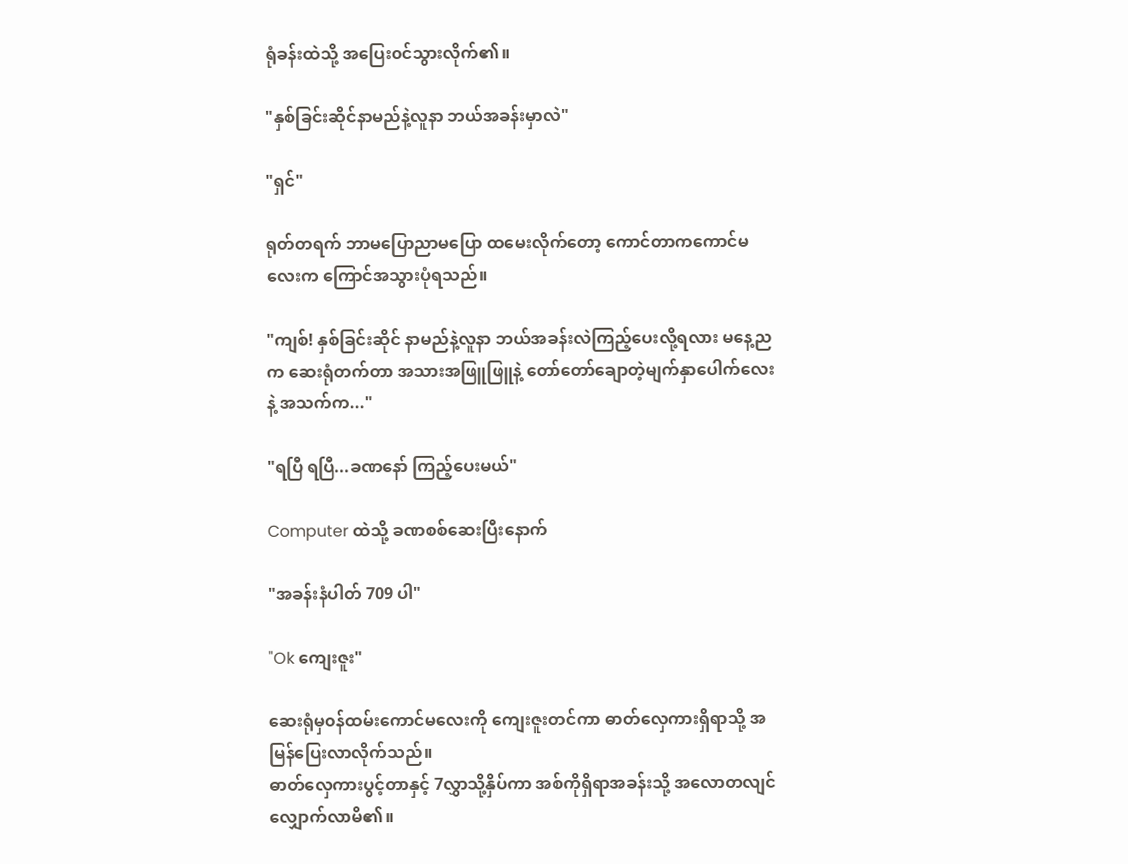ရုံခန်းထဲသို့ အပြေး၀င်သွားလိုက်၏။

"နှစ်ခြင်းဆိုင်နာမည်နဲ့လူနာ ဘယ်အခန်းမှာလဲ"

"ရှင်"

ရုတ်တရက် ဘာမပြောညာမပြော ထမေးလိုက်တော့ ကောင်တာကကောင်မလေးက ကြောင်အသွားပုံရသည်။

"ကျစ်! နှစ်ခြင်းဆိုင် နာမည်နဲ့လူနာ ဘယ်အခန်းလဲကြည့်ပေးလို့ရလား မနေ့ညက ဆေးရုံတက်တာ အသားအဖြူဖြူနဲ့ တော်တော်ချောတဲ့မျက်နှာပေါက်လေးနဲ့ အသက်က..."

"ရပြီ ရပြီ...ခဏနော် ကြည့်ပေးမယ်"

Computer ထဲသို့ ခဏစစ်ဆေးပြီးနောက်

"အခန်းနံပါတ် 709 ပါ"

"Ok ကျေးဇူး"

ဆေးရုံမှ၀န်‌ထမ်းကောင်မလေးကို ကျေးဇူးတင်ကာ ဓာတ်လှေကားရှိရာသို့ အမြန်ပြေးလာလိုက်သည်။
ဓာတ်လှေကားပွင့်တာနှင့် 7လွှာသို့နှိပ်ကာ အစ်ကိုရှိရာအခန်းသို့ အလောတလျင်လျှောက်လာမိ၏။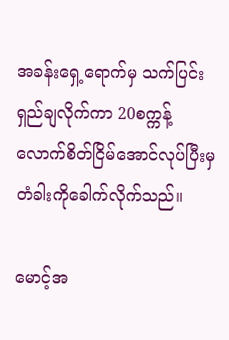အ‌ခန်းရှေ့ရောက်မှ သက်ပြင်းရှည်ချလိုက်ကာ 20စက္ကန့်လောက်စိတ်ငြိမ်အောင်လုပ်ပြီးမှ တံခါးကိုခေါက်လိုက်သည်။

မောင့်အ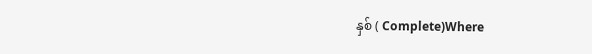နှစ် ( Complete)Where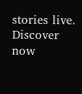stories live. Discover now